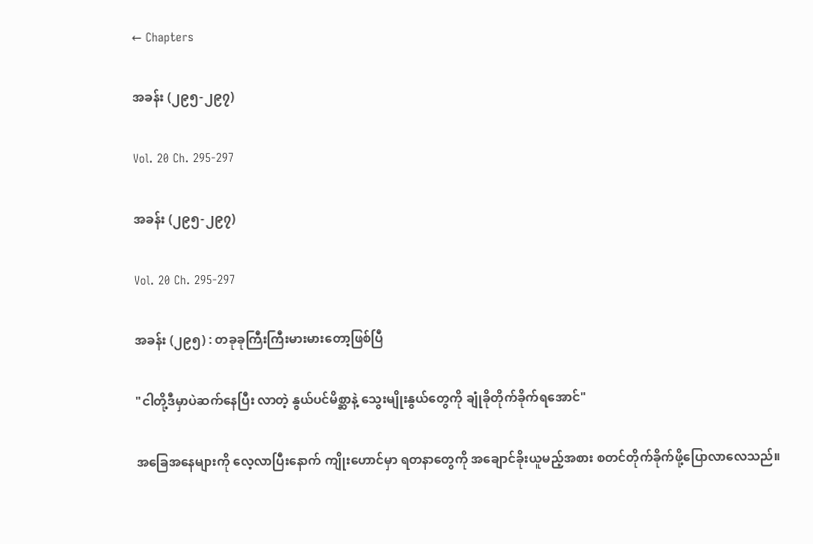← Chapters

အခန်း (၂၉၅-၂၉၇)

Vol. 20 Ch. 295-297

အခန်း (၂၉၅-၂၉၇)

Vol. 20 Ch. 295-297

အခန်း (၂၉၅) : တခုခုကြီးကြီးမားမားတော့ဖြစ်ပြီ

"ငါတို့ဒီမှာပဲဆက်နေပြီး လာတဲ့ နွယ်ပင်မိစ္ဆာနဲ့ သွေးမျိုးနွယ်တွေကို ချုံခိုတိုက်ခိုက်ရအောင်"

အခြေအနေများကို လေ့လာပြီးနောက် ကျိုးဟောင်မှာ ရတနာတွေကို အချောင်ခိုးယူမည့်အစား စတင်တိုက်ခိုက်ဖို့ပြောလာလေသည်။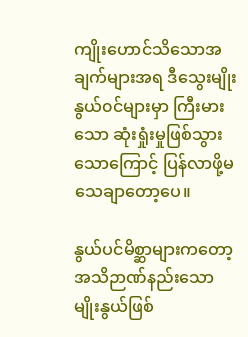ကျိုးဟောင်သိသောအချက်များအရ ဒီသွေးမျိုးနွယ်၀င်များမှာ ကြီးမားသော ဆုံးရှုံးမှုဖြစ်သွားသောကြောင့် ပြန်လာဖို့မသေချာတော့ပေ။

နွယ်ပင်မိစ္ဆာများကတော့ အသိဉာဏ်နည်းသော မျိုးနွယ်ဖြစ်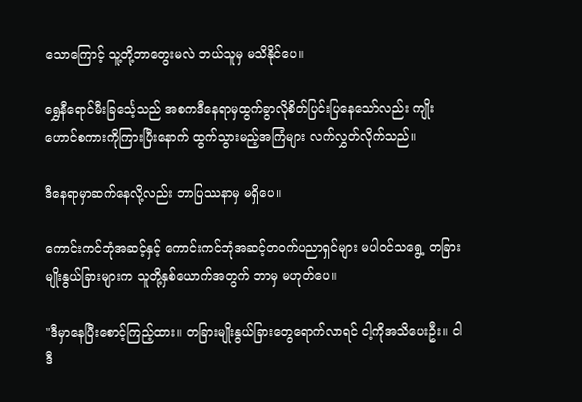သောကြောင့် သူ့တို့ဘာတွေးမလဲ ဘယ်သူမှ မသိနိုင်ပေ။

ရွှေနီရောင်မီးခြင်္သေ့သည် အစကဒီနေရာမှထွက်ခွာလိုစိတ်ပြင်းပြနေသော်လည်း ကျိုးဟောင်စကားကိုကြားပြီးနောက် ထွက်သွားမည့်အကြံများ လက်လွှတ်လိုက်သည်။

ဒီနေရာမှာဆက်နေလို့လည်း ဘာပြဿနာမှ မရှိပေ။

ကောင်းကင်ဘုံအဆင့်နှင့် ကောင်းကင်ဘုံအဆင့်တ၀က်ပညာရှင်များ မပါ၀င်သရွေ့ တခြားမျိုးနွယ်ခြားများက သူတို့နှစ်ယောက်အတွက် ဘာမှ မဟုတ်ပေ။

"ဒီမှာနေပြီးစောင့်ကြည့်ထား။ တခြားမျိုးနွယ်ခြားတွေရောက်လာရင် ငါ့ကိုအသိပေးဦး။ ငါ ဒီ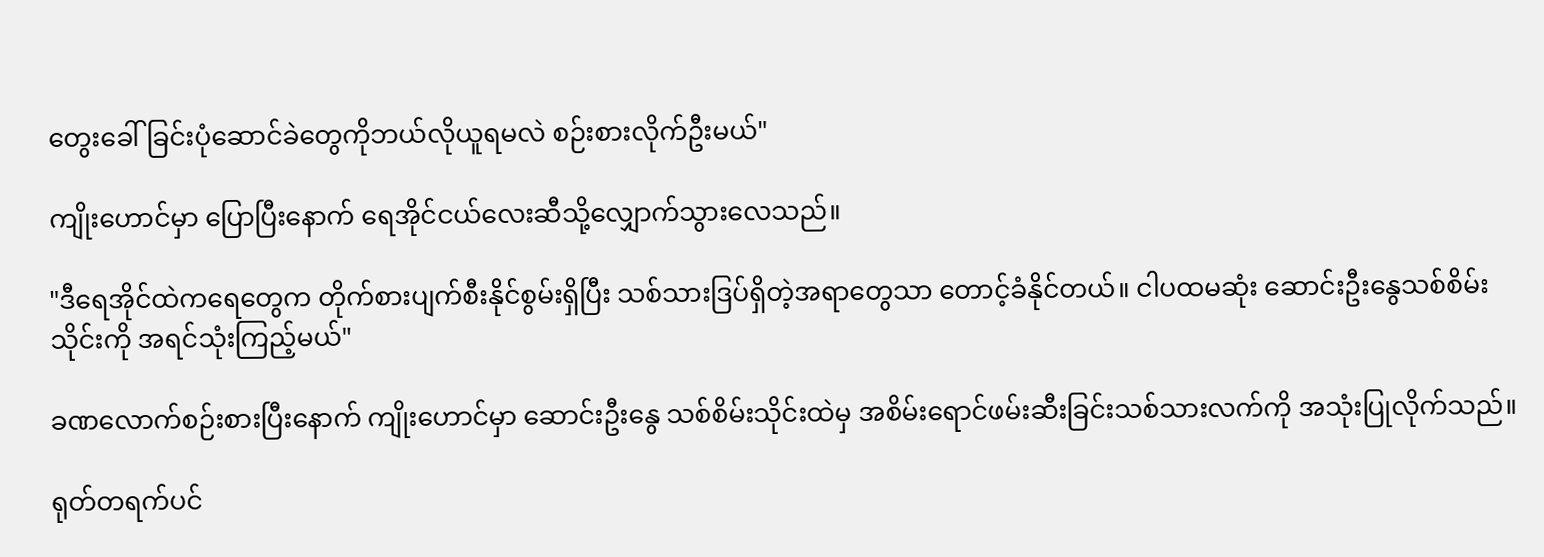တွေးခေါ်ခြင်းပုံဆောင်ခဲတွေကိုဘယ်လိုယူရမလဲ စဉ်းစားလိုက်ဦးမယ်"

ကျိုးဟောင်မှာ ပြောပြီးနောက် ရေအိုင်ငယ်လေးဆီသို့လျှောက်သွားလေသည်။

"ဒီရေအိုင်ထဲကရေတွေက တိုက်စားပျက်စီးနိုင်စွမ်းရှိပြီး သစ်သားဒြပ်ရှိတဲ့အရာတွေသာ တောင့်ခံနိုင်တယ်။ ငါပထမဆုံး ဆောင်းဦးနွေသစ်စိမ်းသိုင်းကို အရင်သုံးကြည့်မယ်"

ခဏလောက်စဉ်းစားပြီးနောက် ကျိုးဟောင်မှာ ဆောင်းဦးနွေ သစ်စိမ်းသိုင်းထဲမှ အစိမ်းရောင်ဖမ်းဆီးခြင်းသစ်သားလက်ကို အသုံးပြုလိုက်သည်။

ရုတ်တရက်ပင်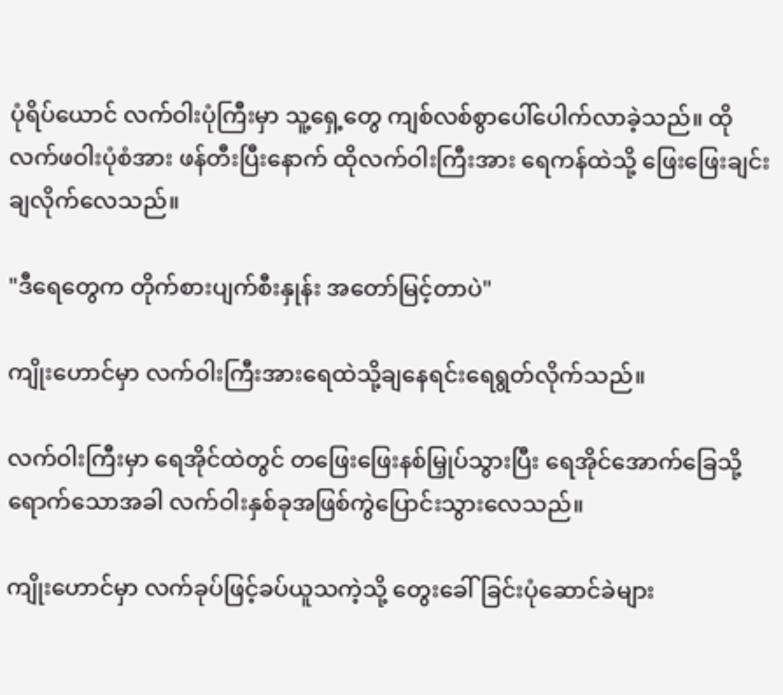ပုံရိပ်ယောင် လက်ဝါးပုံကြီးမှာ သူ့ရှေ့တွေ ကျစ်လစ်စွာပေါ်ပေါက်လာခဲ့သည်။ ထိုလက်ဖဝါးပုံစံအား ဖန်တီးပြီးနောက် ထိုလက်ဝါးကြီးအား ရေကန်ထဲသို့ ဖြေးဖြေးချင်းချလိုက်လေသည်။

"ဒီရေတွေက တိုက်စားပျက်စီးနှုန်း အတော်မြင့်တာပဲ"

ကျိုးဟောင်မှာ လက်ဝါးကြီးအားရေထဲသို့ချနေရင်းရေရွတ်လိုက်သည်။

လက်ဝါးကြီးမှာ ရေအိုင်ထဲတွင် တဖြေးဖြေးနစ်မြှုပ်သွားပြီး ရေအိုင်အောက်ခြေသို့ရောက်သောအခါ လက်ဝါးနှစ်ခုအဖြစ်ကွဲပြောင်းသွားလေသည်။

ကျိုးဟောင်မှာ လက်ခုပ်ဖြင့်ခပ်ယူသကဲ့သို့ တွေးခေါ်ခြင်းပုံဆောင်ခဲများ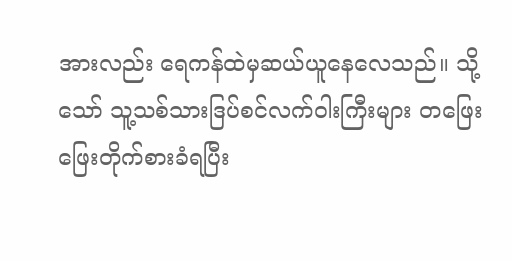အားလည်း ရေကန်ထဲမှဆယ်ယူနေလေသည်။ သို့သော် သူ့သစ်သားဒြပ်စင်လက်ဝါးကြီးများ တဖြေးဖြေးတိုက်စားခံရပြီး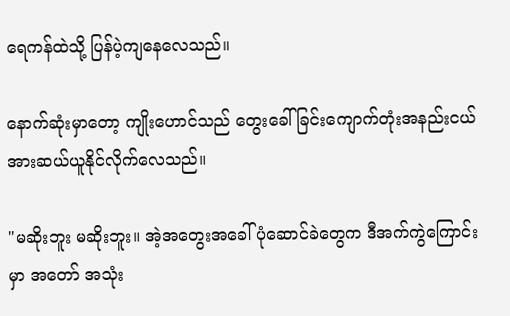ရေကန်ထဲသို့ ပြန်ပဲ့ကျနေလေသည်။

နောက်ဆုံးမှာတော့ ကျိုးဟောင်သည် တွေးခေါ်ခြင်းကျောက်တုံးအနည်းငယ်အားဆယ်ယူနိုင်လိုက်လေသည်။

"မဆိုးဘူး မဆိုးဘူး။ အဲ့အတွေးအခေါ်ပုံဆောင်ခဲတွေက ဒီအက်ကွဲကြောင်းမှာ အတော် အသုံး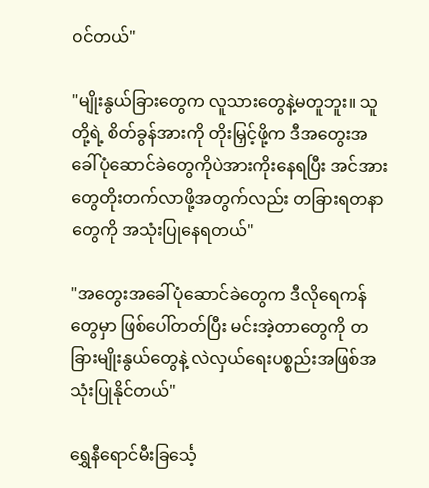၀င်တယ်"

"မျိုးနွယ်ခြားတွေက လူသားတွေနဲ့မတူဘူး။ သူတို့ရဲ့ စိတ်ခွန်အားကို တိုးမြှင့်ဖို့က ဒီအတွေးအခေါ်ပုံဆောင်ခဲတွေကိုပဲအားကိုးနေရပြီး အင်အားတွေတိုးတက်လာဖို့အတွက်လည်း တခြားရတနာတွေကို အသုံးပြုနေရတယ်"

"အတွေးအခေါ်ပုံဆောင်ခဲတွေက ဒီလိုရေကန်တွေမှာ ဖြစ်ပေါ်တတ်ပြီး မင်းအဲ့တာတွေကို တခြားမျိုးနွယ်တွေနဲ့ လဲလှယ်ရေးပစ္စည်းအဖြစ်အသုံးပြုနိုင်တယ်"

ရွှေနီရောင်မီးခြင်္သေ့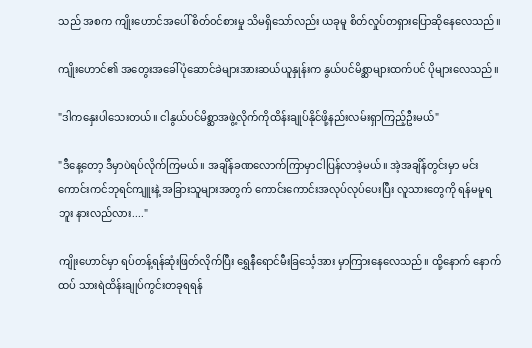သည် အစက ကျိုးဟောင်အပေါ် စိတ်၀င်စားမှု သိမရှိသော်လည်း ယခုမူ စိတ်လှုပ်တရှားပြောဆိုနေလေသည်။

ကျိုးဟောင်၏ အတွေးအခေါ်ပုံဆောင်ခဲများအားဆယ်ယူနှုန်းက နွယ်ပင်မိစ္ဆာများထက်ပင် ပိုများလေသည်။

"ဒါကနှေးပါသေးတယ်။ ငါနွယ်ပင်မိစ္ဆာအဖွဲ့လိုက်ကိုထိန်းချုပ်နိုင်ဖို့နည်းလမ်းရှာကြည့်ဦးမယ်"

"ဒီနေ့တော့ ဒီမှာပဲရပ်လိုက်ကြမယ်။ အချိန်ခဏလောက်ကြာမှာငါပြန်လာခဲ့မယ်။ အဲ့အချိန်တွင်းမှာ မင်း ကောင်းကင်ဘုရင်ကျူးနဲ့ အခြားသူများအတွက် ကောင်းကောင်းအလုပ်လုပ်ပေးပြီး လူသားတွေကို ရန်မမူရဘူး နားလည်လား...."

ကျိုးဟောင်မှာ ရပ်တန့်ရန်ဆုံးဖြတ်လိုက်ပြီး ရွှေနီရောင်မီးခြင်္သေ့အား မှာကြားနေလေသည်။ ထို့နောက် နောက်ထပ် သားရဲထိန်းချုပ်ကွင်းတခုရရန်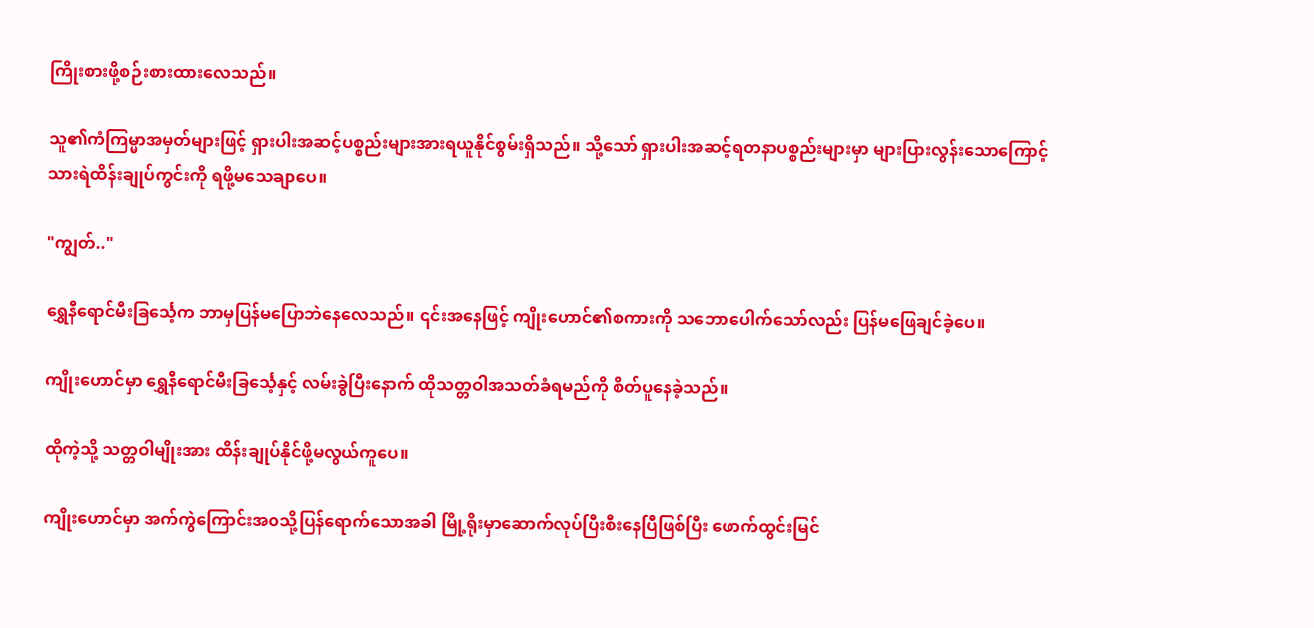ကြိုးစားဖို့စဉ်းစားထားလေသည်။

သူ၏ကံကြမ္မာအမှတ်များဖြင့် ရှားပါးအဆင့်ပစ္စည်းများအားရယူနိုင်စွမ်းရှိသည်။ သို့သော် ရှားပါးအဆင့်ရတနာပစ္စည်းများမှာ များပြားလွန်းသောကြောင့် သားရဲထိန်းချုပ်ကွင်းကို ရဖို့မသေချာပေ။

"ကျွတ်.."

ရွှေနီရောင်မီးခြင်္သေ့က ဘာမှပြန်မပြောဘဲနေလေသည်။ ၎င်းအနေဖြင့် ကျိုးဟောင်၏စကားကို သဘောပေါက်သော်လည်း ပြန်မဖြေချင်ခဲ့ပေ။

ကျိုးဟောင်မှာ ရွှေနီရောင်မီးခြင်္သေ့နှင့် လမ်းခွဲပြီးနောက် ထိုသတ္တဝါအသတ်ခံရမည်ကို စိတ်ပူနေခဲ့သည်။

ထိုကဲ့သို့ သတ္တဝါမျိုးအား ထိန်းချုပ်နိုင်ဖို့မလွယ်ကူပေ။

ကျိုးဟောင်မှာ အက်ကွဲကြောင်းအ၀သို့ပြန်ရောက်သောအခါ မြို့ရိုးမှာဆောက်လုပ်ပြီးစီးနေပြီဖြစ်ပြီး ဖောက်ထွင်းမြင်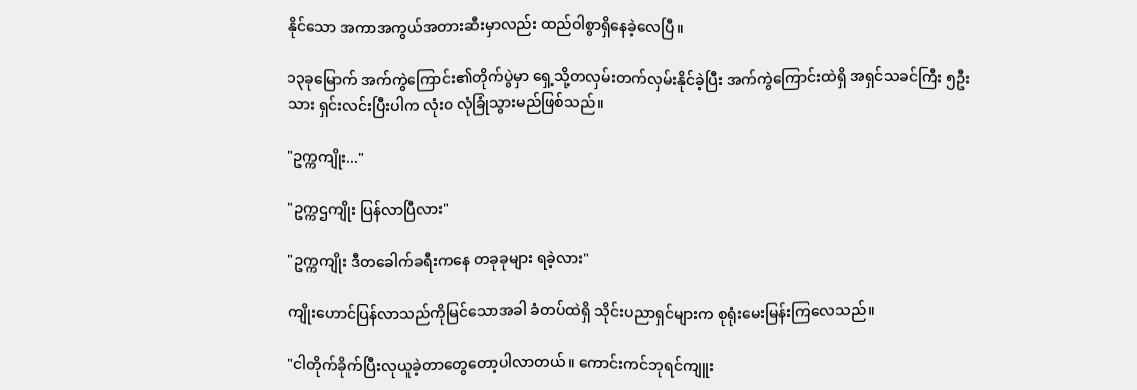နိုင်သော အကာအကွယ်အတားဆီးမှာလည်း ထည်ဝါစွာရှိနေခဲ့လေပြီ။

၁၃ခုမြောက် အက်ကွဲကြောင်း၏တိုက်ပွဲမှာ ရှေ့သို့တလှမ်းတက်လှမ်းနိုင်ခဲ့ပြီး အက်ကွဲကြောင်းထဲရှိ အရှင်သခင်ကြီး ၅ဦးသား ရှင်းလင်းပြီးပါက လုံး၀ လုံခြုံသွားမည်ဖြစ်သည်။

"ဥက္ကကျိုး..."

"ဥက္ကဌကျိုး ပြန်လာပြီလား"

"ဥက္ကကျိုး ဒီတခေါက်ခရီးကနေ တခုခုများ ရခဲ့လား"

ကျိုးဟောင်ပြန်လာသည်ကိုမြင်သောအခါ ခံတပ်ထဲရှိ သိုင်းပညာရှင်များက စုရုံးမေးမြန်းကြလေသည်။

"ငါတိုက်ခိုက်ပြီးလုယူခဲ့တာတွေတော့ပါလာတယ်။ ကောင်းကင်ဘုရင်ကျူး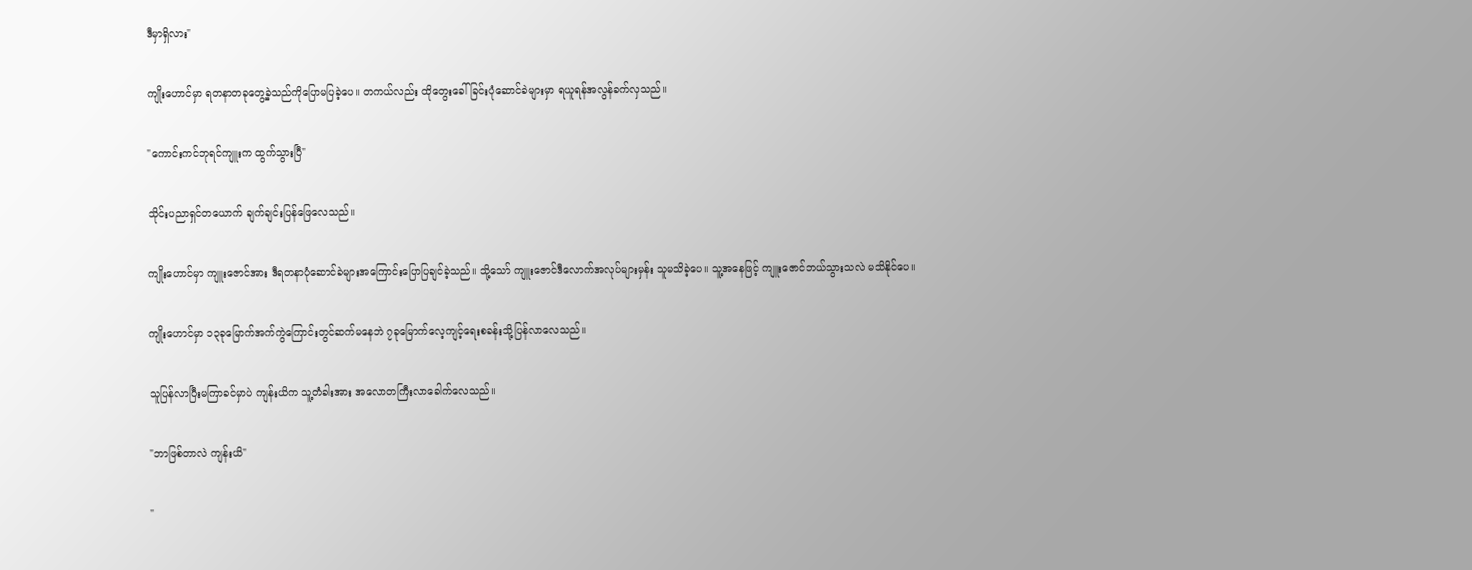ဒီမှာရှိလား"

ကျိုးဟောင်မှာ ရတနာတခုတွေ့ခဲ့သည်ကိုပြောမပြခဲ့ပေ။ တကယ်လည်း ထိုတွေးခေါ်ခြင်းပုံဆောင်ခဲများမှာ ရယူရန်အလွန်ခက်လှသည်။

"ကောင်းကင်ဘုရင်ကျူးက ထွက်သွားပြီ"

သိုင်းပညာရှင်တယောက် ချက်ချင်းပြန်ဖြေလေသည်။

ကျိုးဟောင်မှာ ကျူးဇောင်အား ဒီရတနာပုံဆောင်ခဲများအကြောင်းပြောပြချင်ခဲ့သည်။ သို့သော် ကျူးဇောင်ဒီလောက်အလုပ်များမှန်း သူမသိခဲ့ပေ။ သူ့အနေဖြင့် ကျူးဇောင်ဘယ်သွားသလဲ မသိနိုင်ပေ။

ကျိုးဟောင်မှာ ၁၃ခုမြောက်အက်ကွဲကြောင်းတွင်ဆက်မနေဘဲ ၇ခုမြောက်လေ့ကျင့်ရေးစခန်းသို့ပြန်လာလေသည်။

သူပြန်လာပြီးမကြာခင်မှာပဲ ကျန်းယိက သူ့တံခါးအား အလောတကြီးလာခေါက်လေသည်။

"ဘာဖြစ်တာလဲ ကျန်းယိ"

"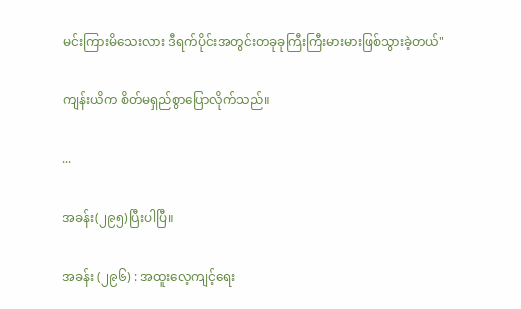မင်းကြားမိသေးလား ဒီရက်ပိုင်းအတွင်းတခုခုကြီးကြီးမားမားဖြစ်သွားခဲ့တယ်"

ကျန်းယိက စိတ်မရှည်စွာပြောလိုက်သည်။

...

အခန်း(၂၉၅)ပြီးပါပြီ။

အခန်း (၂၉၆) : အထူးလေ့ကျင့်ရေး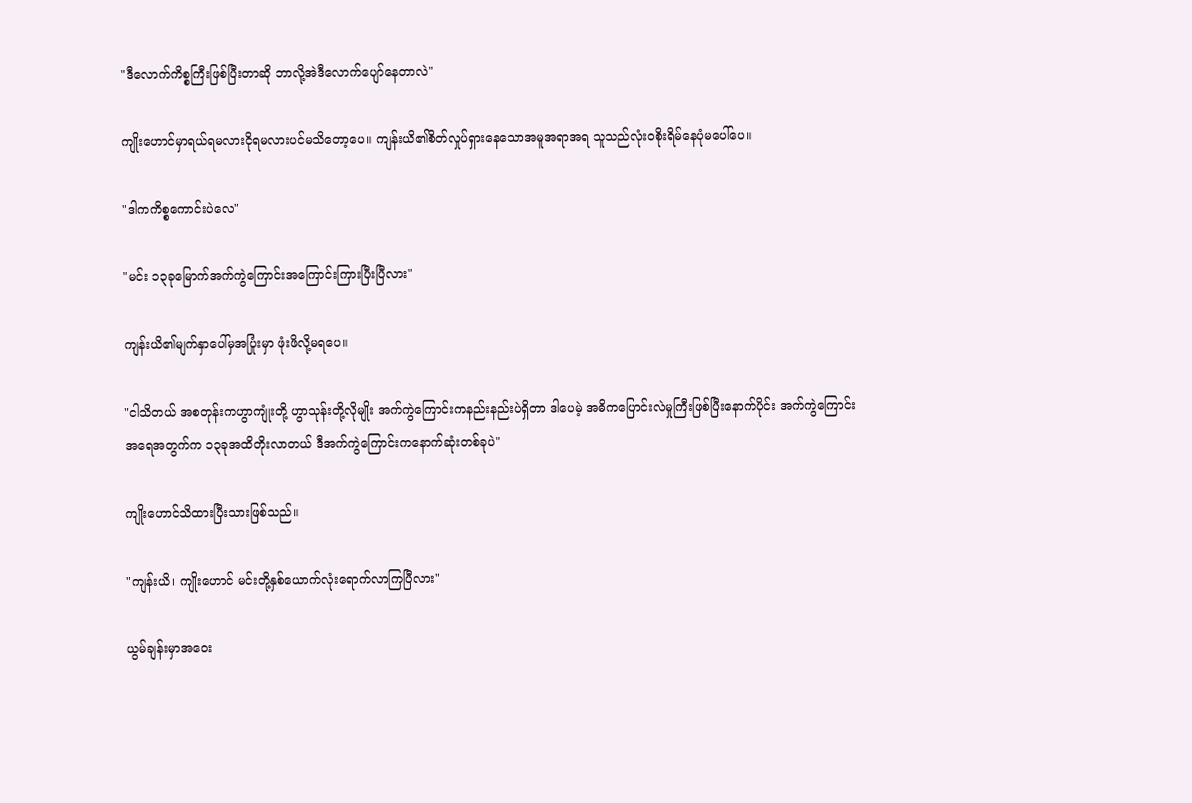"ဒီလောက်ကိစ္စကြီးဖြစ်ပြီးတာဆို ဘာလို့အဲဒီလောက်ပျော်နေတာလဲ"

ကျိုးဟောင်မှာရယ်ရမလားငိုရမလားပင်မသိတော့ပေ။ ကျန်းယိ၏စိတ်လှုပ်ရှားနေသောအမူအရာအရ သူသည်လုံးဝစိုးရိမ်နေပုံမပေါ်ပေ။

"ဒါကကိစ္စကောင်းပဲလေ"

"မင်း ၁၃ခုမြောက်အက်ကွဲကြောင်းအကြောင်းကြားပြီးပြီလား"

ကျန်းယိ၏မျက်နှာပေါ်မှအပြုံးမှာ ဖုံးဖိလို့မရပေ။

"ငါသိတယ် အစတုန်းကဟွာကျုံးတို့ ဟွာသုန်းတို့လိုမျိုး အက်ကွဲကြောင်းကနည်းနည်းပဲရှိတာ ဒါပေမဲ့ အဓိကပြောင်းလဲမှုကြီးဖြစ်ပြီးနောက်ပိုင်း အက်ကွဲကြောင်းအရေအတွက်က ၁၃ခုအထိတိုးလာတယ် ဒီအက်ကွဲကြောင်းကနောက်ဆုံးတစ်ခုပဲ"

ကျိုးဟောင်သိထားပြီးသားဖြစ်သည်။

"ကျန်းယိ၊ ကျိုးဟောင် မင်းတို့နှစ်ယောက်လုံးရောက်လာကြပြီလား"

ယွမ်ချန်းမှာအဝေး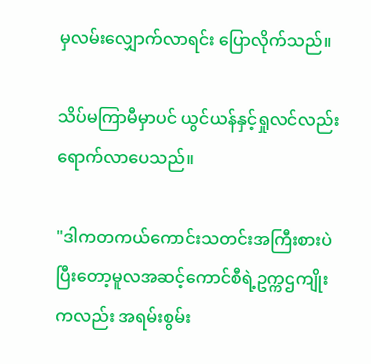မှလမ်းလျှောက်လာရင်း ပြောလိုက်သည်။

သိပ်မကြာမီမှာပင် ယွင်ယန်နှင့်ရှုလင်လည်းရောက်လာပေသည်။

"ဒါကတကယ်ကောင်းသတင်းအကြီးစားပဲ ပြီးတော့မူလအဆင့်ကောင်စီရဲ့ဥက္ကဌကျိုးကလည်း အရမ်းစွမ်း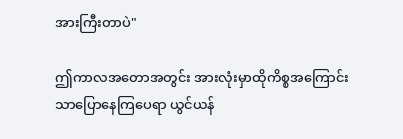အားကြီးတာပဲ"

ဤကာလအတောအတွင်း အားလုံးမှာထိုကိစ္စအကြောင်းသာပြောနေကြပေရာ ယွင်ယန်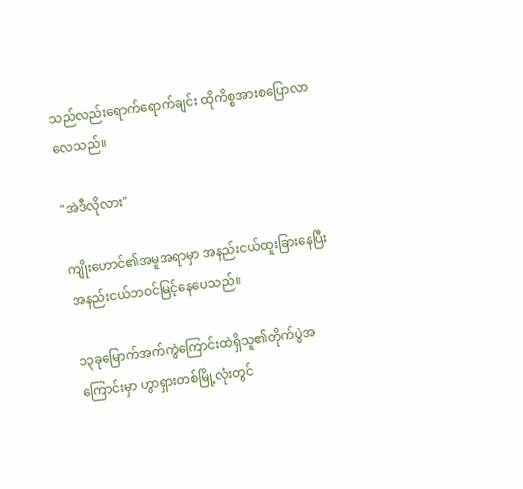သည်လည်းရောက်ရောက်ချင်း ထိုကိစ္စအားစပြောလာလေသည်။

"အဲဒီလိုလား"

ကျိုးဟောင်၏အမူအရာမှာ အနည်းငယ်ထူးခြားနေပြီး အနည်းငယ်ဘဝင်မြင့်နေပေသည်။

၁၃ခုမြောက်အက်ကွဲကြောင်းထဲရှိသူ၏တိုက်ပွဲအကြောင်းမှာ ဟွာရှားတစ်မြို့လုံးတွင်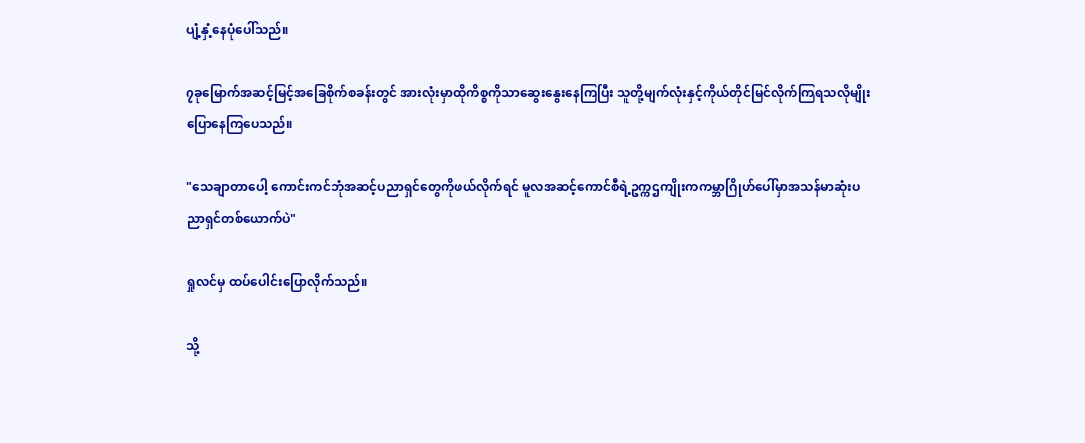ပျံ့နှံ့နေပုံပေါ်သည်။

၇ခုမြောက်အဆင့်မြင့်အခြေစိုက်စခန်းတွင် အားလုံးမှာထိုကိစ္စကိုသာဆွေး‌နွေးနေကြပြီး သူတို့မျက်လုံးနှင့်ကိုယ်တိုင်မြင်လိုက်ကြရသလိုမျိုး ပြောနေကြပေသည်။

"သေချာတာပေါ့ ကောင်းကင်ဘုံအဆင့်ပညာရှင်‌တွေကိုဖယ်လိုက်ရင် မူလအဆင့်ကောင်စီရဲ့ဥက္ကဌကျိုးကကမ္ဘာဂြိုဟ်ပေါ်မှာအသန်မာဆုံးပညာရှင်တစ်ယောက်ပဲ"

ရှုလင်မှ ထပ်ပေါင်းပြောလိုက်သည်။

သို့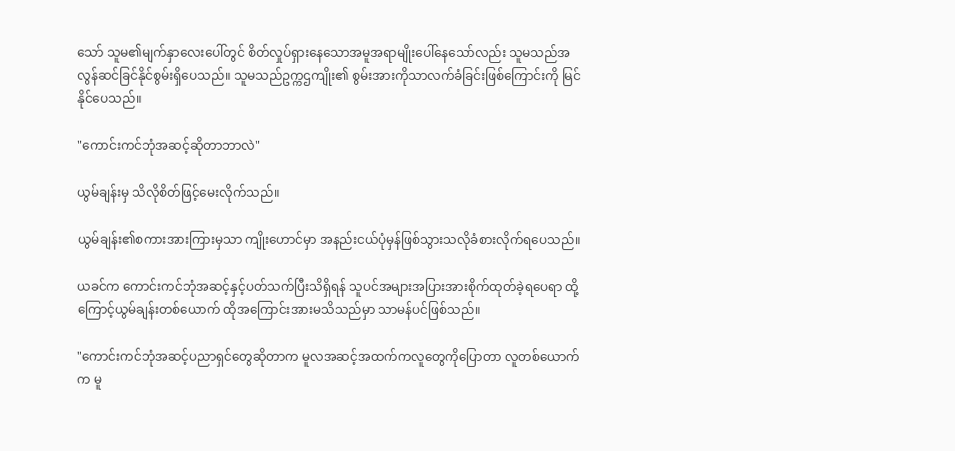သော် သူမ၏မျက်နှာလေးပေါ်တွင် စိတ်လှုပ်ရှားနေသောအမူအရာမျိုးပေါ်နေသော်လည်း သူမသည်အလွန်ဆင်ခြင်နိုင်စွမ်းရှိပေသည်။ သူမသည်ဥက္ကဌကျိုး၏ စွမ်းအားကိုသာလက်ခံခြင်းဖြစ်ကြောင်းကို မြင်နိုင်ပေသည်။

"ကောင်းကင်ဘုံအဆင့်ဆိုတာဘာလဲ"

ယွမ်ချန်းမှ သိလိုစိတ်ဖြင့်မေးလိုက်သည်။

ယွမ်ချန်း၏စကားအားကြားမှသာ ကျိုးဟောင်မှာ အနည်းငယ်ပုံမှန်ဖြစ်သွားသလိုခံစားလိုက်ရပေသည်။

ယခင်က ကောင်းကင်ဘုံအဆင့်နှင့်ပတ်သက်ပြီးသိရှိရန် သူပင်အများအပြားအားစိုက်ထုတ်ခဲ့ရပေရာ ထို့ကြောင့်ယွမ်ချန်းတစ်ယောက် ထိုအကြောင်းအားမသိသည်မှာ သာမန်ပင်ဖြစ်သည်။

"ကောင်းကင်ဘုံအဆင့်ပညာရှင်တွေဆိုတာက မူလအဆင့်အထက်ကလူတွေကိုပြောတာ လူတစ်ယောက်က မူ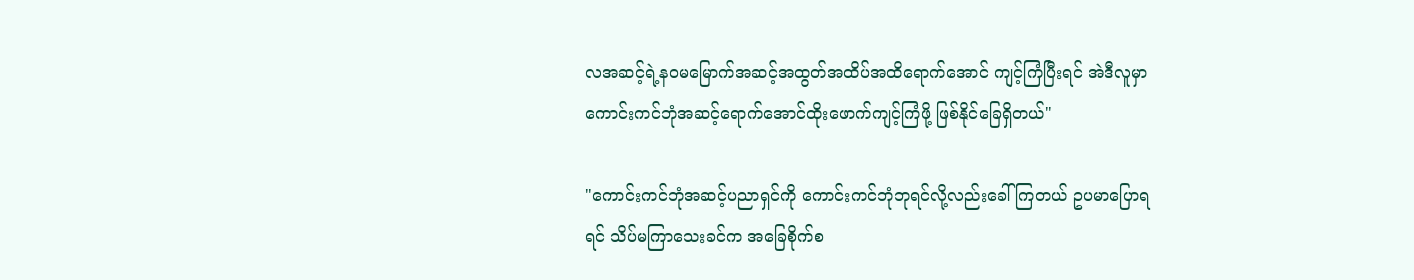လအဆင့်ရဲ့နဝမမြောက်အဆင့်အထွတ်အထိပ်အထိရောက်အောင် ကျင့်ကြံပြီးရင် အဲဒီလူမှာ ကောင်းကင်ဘုံအဆင့်ရောက်အောင်ထိုးဖောက်ကျင့်ကြံဖို့ ဖြစ်နိုင်ခြေရှိတယ်"

"ကောင်းကင်ဘုံအဆင့်ပညာရှင်ကို ကောင်းကင်ဘုံဘုရင်လို့လည်းခေါ်ကြတယ် ဥပမာပြောရရင် သိပ်မကြာသေးခင်က အခြေစိုက်စ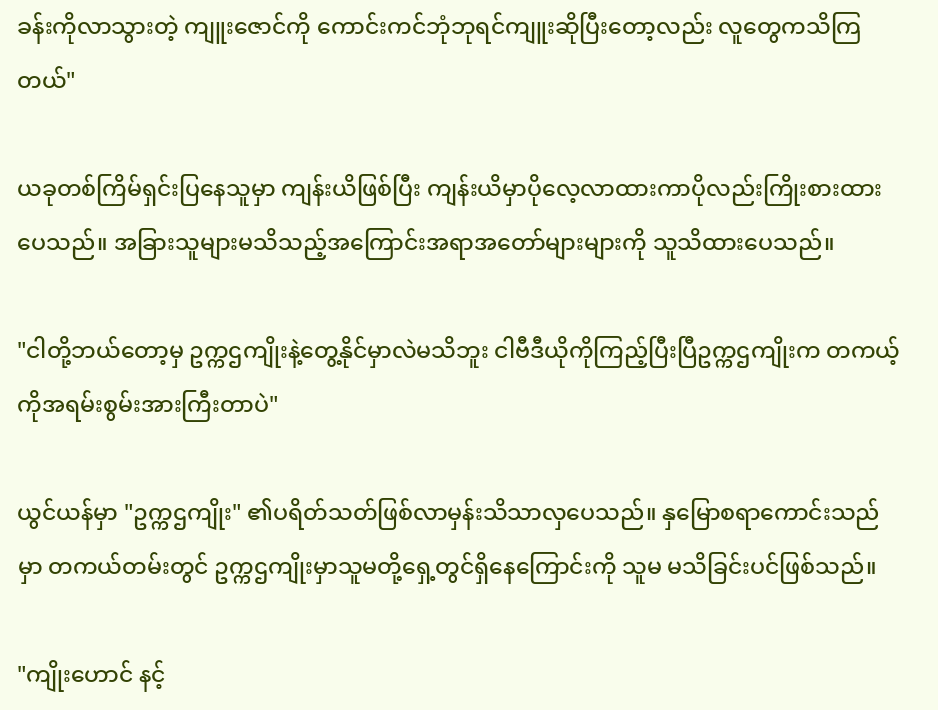ခန်းကိုလာသွားတဲ့ ကျူးဇောင်ကို ကောင်းကင်ဘုံဘုရင်ကျူးဆိုပြီးတော့လည်း လူတွေကသိကြတယ်"

ယခုတစ်ကြိမ်ရှင်းပြနေသူမှာ ကျန်းယိဖြစ်ပြီး ကျန်းယိမှာပိုလေ့လာထားကာပိုလည်းကြိုးစားထားပေသည်။ အခြားသူများမသိသည့်အကြောင်းအရာအတော်များများကို သူသိထားပေသည်။

"ငါတို့ဘယ်တော့မှ ဥက္ကဌကျိုးနဲ့တွေ့နိုင်မှာလဲမသိဘူး ငါဗီဒီယိုကိုကြည့်ပြီးပြီဥက္ကဌကျိုးက တကယ့်ကိုအရမ်းစွမ်းအားကြီးတာပဲ"

ယွင်ယန်မှာ "ဥက္ကဌကျိုး" ၏ပရိတ်သတ်ဖြစ်လာမှန်းသိသာလှပေသည်။ နှမြောစရာကောင်းသည်မှာ တကယ်တမ်းတွင် ဥက္ကဌကျိုးမှာသူမတို့ရှေ့တွင်ရှိနေကြောင်းကို သူမ မသိခြင်းပင်ဖြစ်သည်။

"ကျိုးဟောင် နင့်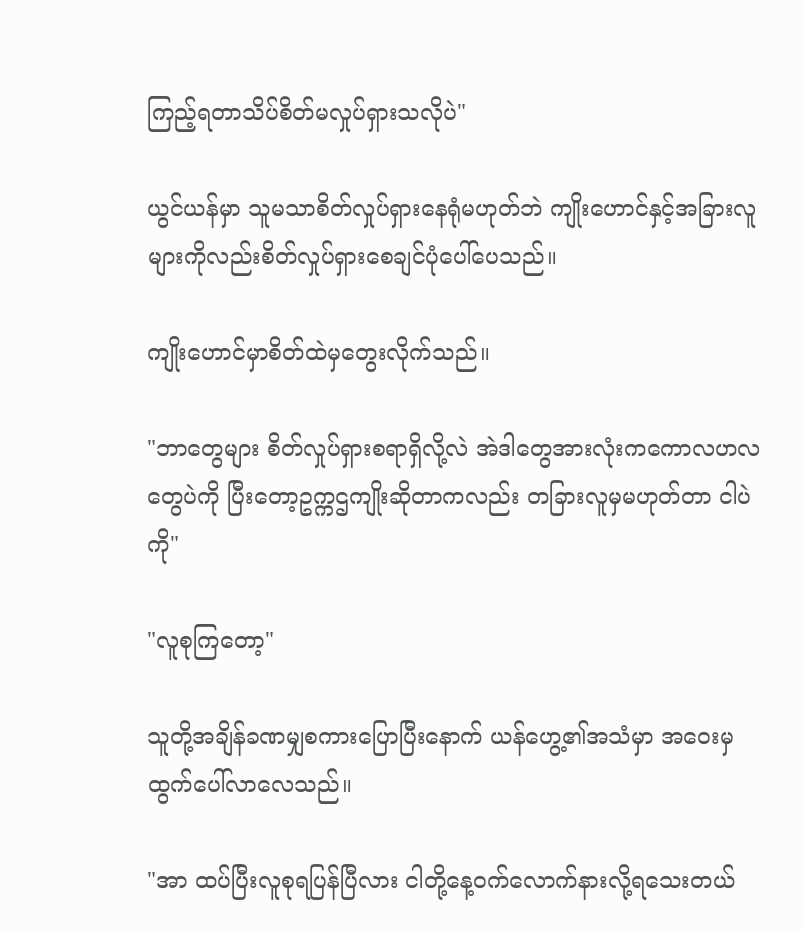ကြည့်ရတာသိပ်စိတ်မလှုပ်ရှားသလိုပဲ"

ယွင်ယန်မှာ သူမသာစိတ်လှုပ်ရှားနေရုံမဟုတ်ဘဲ ကျိုးဟောင်နှင့်အခြားလူများကိုလည်းစိတ်လှုပ်ရှားစေချင်ပုံပေါ်ပေသည်။

ကျိုးဟောင်မှာစိတ်ထဲမှတွေးလိုက်သည်။

"ဘာတွေများ စိတ်လှုပ်ရှားစရာရှိလို့လဲ အဲဒါတွေအားလုံးကကောလဟလတွေပဲကို ပြီးတော့ဥက္ကဌကျိုးဆိုတာကလည်း တခြားလူမှမဟုတ်တာ ငါပဲကို"

"လူစုကြတော့"

သူတို့အချိန်ခဏမျှစကားပြောပြီးနောက် ယန်ဟွေ့၏အသံမှာ အဝေးမှထွက်ပေါ်လာလေသည်။

"အာ ထပ်ပြီးလူစုရပြန်ပြီလား ငါတို့နေ့ဝက်လောက်နားလို့ရသေးတယ်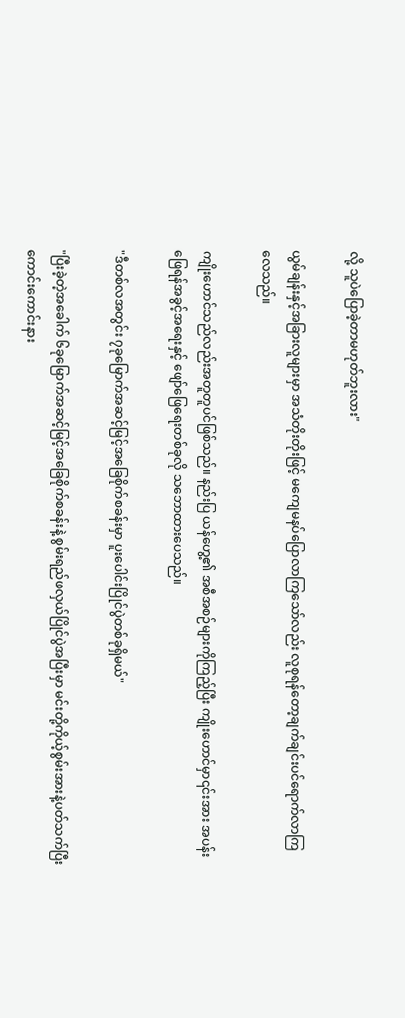လို့ သူပဲပြောခဲ့တာမဟုတ်ဘူးလား"

ယွမ်ချန်းနှင့်အခြားလူများမှာ အသံတိုးတိုးဖြင့် မကျေမနပ်ပြောလာကြသော်လည်း လူစုရန်တော့ချက်ချင်းပင်ရောက်လာကြလေသည်။

ကျိုးဟောင်သည်လည်းအတူတူပင်ဖြစ်သည်။ နည်းပြ ယန်ဟွေ့၏ အစီအစဉ်များကိုကြည့်ပြီး ကျိုးဟောင်မှာ၎င်းအား အပန်းဖြေရန်အခွင့်အရေးနှင့် ဖျော်ဖြေရေးတစ်ခုလို သဘောထားပေသည်။

"ဒီတစ်လအတွင်း ၇ခုမြောက်အဆင့်မြင့်အခြေစိုက်စခန်းမှာ ပူးပေါင်းပြိုင်ပွဲတစ်ခုရှိမယ်"

"ပြီးခဲ့တဲ့အခေါက် ၆ခုမြောက်အဆင့်မြင့်အခြေစိုက်စခန်းနဲ့ စွမ်းရည်ဖလှယ်ပြိုင်ပွဲအပြီးမှာ မင်းတို့ကိုယ့်စွမ်းအားနဲ့ပတ်သက်ပြီး ကောင်းကောင်းနား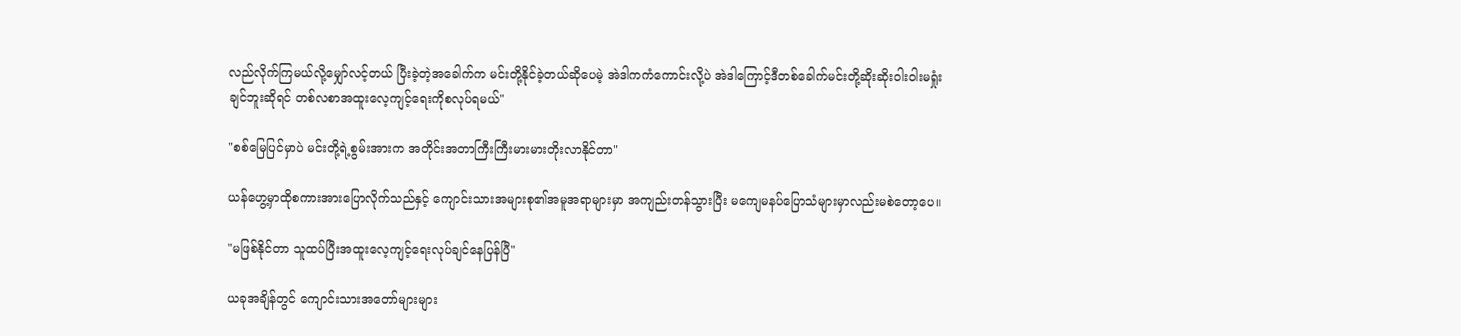လည်လိုက်ကြမယ်လို့မျှော်လင့်တယ် ပြီးခဲ့တဲ့အခေါက်က မင်းတို့နိုင်ခဲ့တယ်ဆိုပေမဲ့ အဲဒါကကံကောင်းလို့ပဲ အဲဒါကြောင့်ဒီတစ်ခေါက်မင်းတို့ဆိုးဆိုးဝါးဝါးမရှုံးချင်ဘူးဆိုရင် တစ်လစာအထူးလေ့ကျင့်ရေးကိုစလုပ်ရမယ်"

"စစ်မြေပြင်မှာပဲ မင်းတို့ရဲ့စွမ်းအားက အတိုင်းအတာကြီးကြီးမားမားတိုးလာနိုင်တာ"

ယန်‌ဟွေ့မှာထိုစကားအားပြောလိုက်သည်နှင့် ကျောင်းသားအများစု၏အမူအရာများမှာ အကျည်းတန်သွားပြီး မကျေမနပ်ပြောသံများမှာလည်းမစဲတော့ပေ။

"မဖြစ်နိုင်တာ သူထပ်ပြီးအထူးလေ့ကျင့်ရေးလုပ်ချင်နေပြန်ပြီ"

ယခုအချိန်တွင် ကျောင်းသားအတော်များများ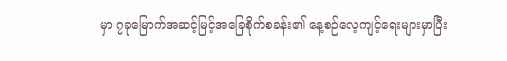မှာ ၇ခုမြောက်အဆင့်မြင့်အခြေစိုက်စခန်း၏ နေ့စဉ်လေ့ကျင့်ရေးများမှာပြီး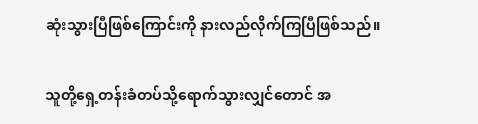ဆုံးသွားပြီဖြစ်ကြောင်းကို နားလည်လိုက်ကြပြီဖြစ်သည်။

သူတို့ရှေ့တန်းခံတပ်သို့ရောက်သွားလျှင်တောင် အ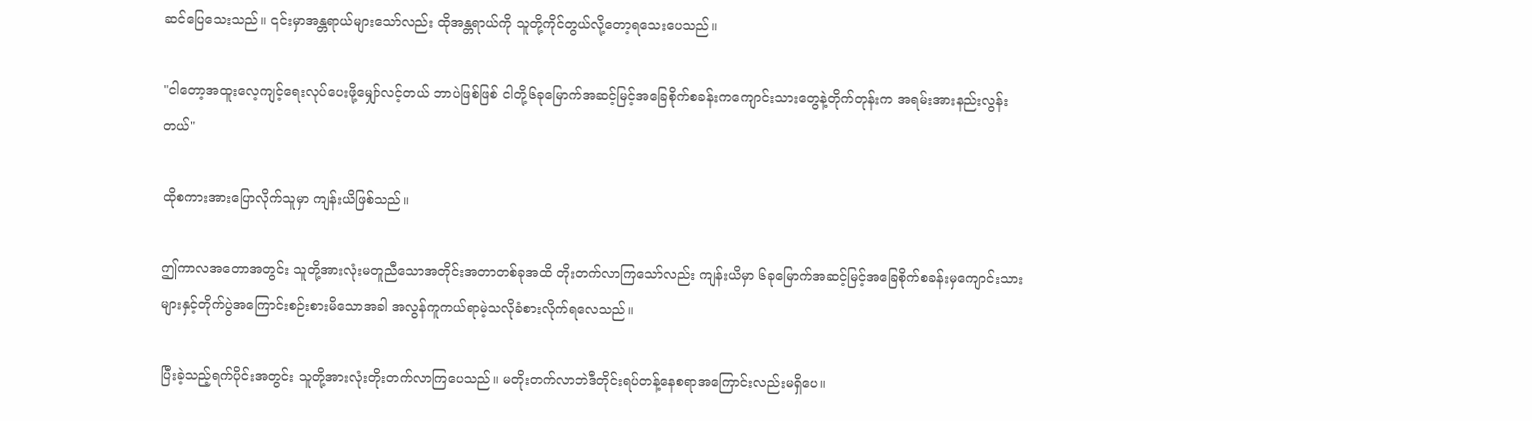ဆင်ပြေသေးသည်။ ၎င်းမှာအန္တရာယ်များသော်လည်း ထိုအန္တရာယ်ကို သူတို့ကိုင်တွယ်လို့တော့ရသေးပေသည်။

"ငါတော့အထူးလေ့ကျင့်ရေးလုပ်ပေးဖို့မျှော်လင့်တယ် ဘာပဲဖြစ်ဖြစ် ငါတို့၆ခုမြောက်အဆင့်မြင့်အခြေစိုက်စခန်းကကျောင်းသားတွေနဲ့တိုက်တုန်းက အရမ်းအားနည်းလွန်းတယ်"

ထိုစကားအားပြောလိုက်သူမှာ ကျန်းယိဖြစ်သည်။

ဤကာလအတောအတွင်း သူတို့အားလုံးမတူညီသောအတိုင်းအတာတစ်ခုအထိ တိုးတက်လာကြသော်လည်း ကျန်းယိမှာ ၆ခုမြောက်အဆင့်မြင့်အခြေစိုက်စခန်းမှကျောင်းသားများနှင့်တိုက်ပွဲအကြောင်းစဉ်းစားမိသောအခါ အလွန်ကူကယ်ရာမဲ့သလိုခံစားလိုက်ရလေသည်။

ပြီးခဲ့သည့်ရက်ပိုင်းအတွင်း သူတို့အားလုံးတိုးတက်လာကြပေသည်။ မတိုးတက်လာဘဲဒီတိုင်းရပ်တန့်နေစရာအကြောင်းလည်းမရှိပေ။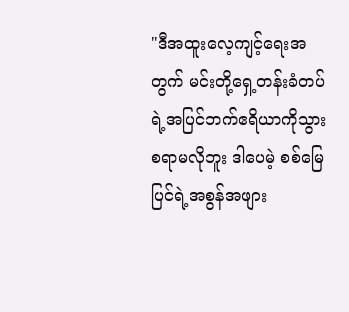"ဒီအထူးလေ့ကျင့်ရေးအတွက် မင်းတို့ရှေ့တန်းခံတပ်ရဲ့အပြင်ဘက်ဧရိယာကိုသွားစရာမလိုဘူး ဒါပေမဲ့ စစ်မြေပြင်ရဲ့အစွန်အဖျား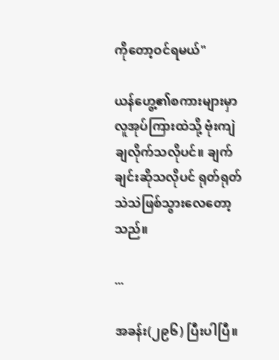ကိုတော့ဝင်ရမယ်"

ယန်ဟွေ့၏စကားများမှာလူအုပ်ကြားထဲသို့ ဗုံးကျဲချလိုက်သလိုပင်။ ချက်ချင်းဆိုသလိုပင် ရုတ်ရုတ်သဲသဲဖြစ်သွားလေတော့သည်။

...

အခန်း(၂၉၆) ပြီးပါပြီ။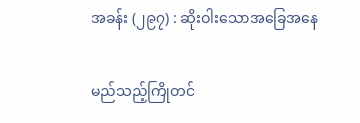အခန်း (၂၉၇) : ဆိုးဝါးသောအခြေအနေ

မည်သည့်ကြိုတင်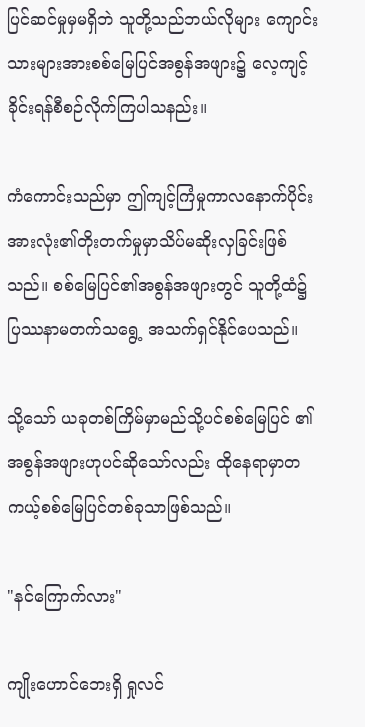ပြင်ဆင်မှုမှမရှိဘဲ သူတို့သည်ဘယ်လိုများ ကျောင်းသားများအားစစ်မြေပြင်အစွန်အဖျား၌ လေ့ကျင့်ခိုင်းရန်စီစဉ်လိုက်ကြပါသနည်း။

ကံကောင်းသည်မှာ ဤကျင့်ကြံမှုကာလနောက်ပိုင်း အားလုံး၏တိုးတက်မှုမှာသိပ်မဆိုးလှခြင်းဖြစ်သည်။ စစ်မြေပြင်၏အစွန်အဖျားတွင် သူတို့ထံ၌ပြဿနာမတက်သရွေ့ အသက်ရှင်နိုင်ပေသည်။

သို့သော် ယခုတစ်ကြိမ်မှာမည်သို့ပင်စစ်မြေပြင် ၏အစွန်အဖျားဟုပင်ဆိုသော်လည်း ထိုနေရာမှာတကယ့်စစ်မြေပြင်တစ်ခုသာဖြစ်သည်။

"နင်ကြောက်လား"

ကျိုးဟောင်ဘေးရှိ ရှုလင်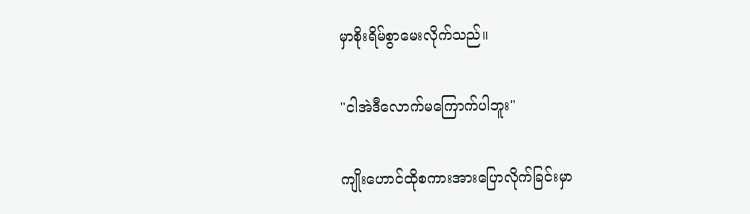မှာစိုးရိမ်စွာမေးလိုက်သည်။

"ငါအဲဒီလောက်မကြောက်ပါဘူး"

ကျိုးဟောင်ထိုစကားအားပြောလိုက်ခြင်းမှာ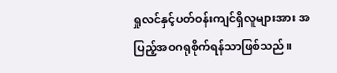ရှုလင်နှင့်ပတ်ဝန်းကျင်ရှိလူများအား အပြည့်အဝဂရုစိုက်ရန်သာဖြစ်သည်။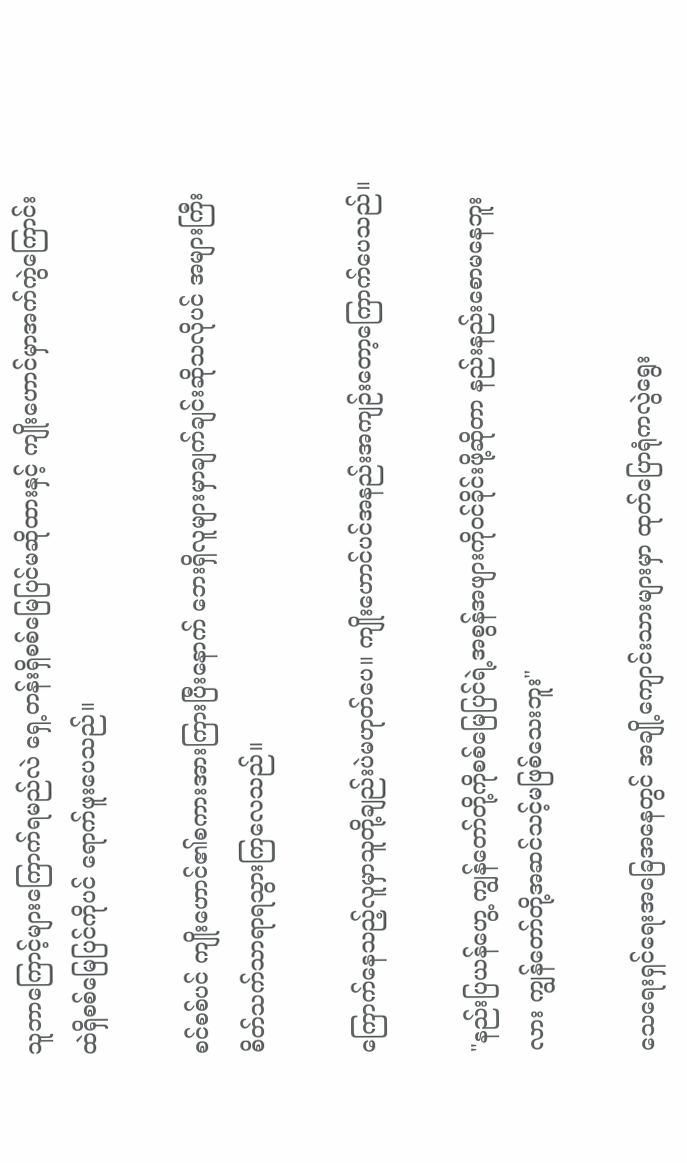သူဘာကြောင့်များကြောက်ရမည်လဲ ရှေ့တန်းရှိစစ်မြေပြင်မဆိုထားနှင့် ကျိုးဟောင်မှာအက်ကွဲကြောင်းထဲရှိစစ်မြေပြင်ကိုပင် ရောက်ဖူးပေသည်။

စင်စစ်ပင် ကျိုးဟောင်၏စကားအားကြားပြီးနောက် ဘေးရှိလူများမှာချက်ချင်းဆိုသလိုပင် အများကြီးစိတ်သက်သာရာရသွားကြလေသည်။

ကြောက်နေသည့်လူမှာသူတို့ချည်းပဲမဟုတ်ပေ။ ကျိုးဟောင်ပင်အနည်းအကျဉ်းတော့ကြောက်ပေသည်။

"နည်းပြယန်ဟွေ့ ကျွန်တော်တို့ကိုစစ်မြေပြင်ရဲ့အစွန်အဖျားကိုဝင်ခိုင်းဖို့ဆိုတာ နည်းနည်းစောမနေဘူးလား ကျွန်တော်တို့အဆင်သင့်မဖြစ်သေးဘူး"

သေရေးရှင်ရေးအခြေအနေတွင် အချို့ကျောင်းသားများမှာ ထုတ်ပြောရုံကလွဲရွေး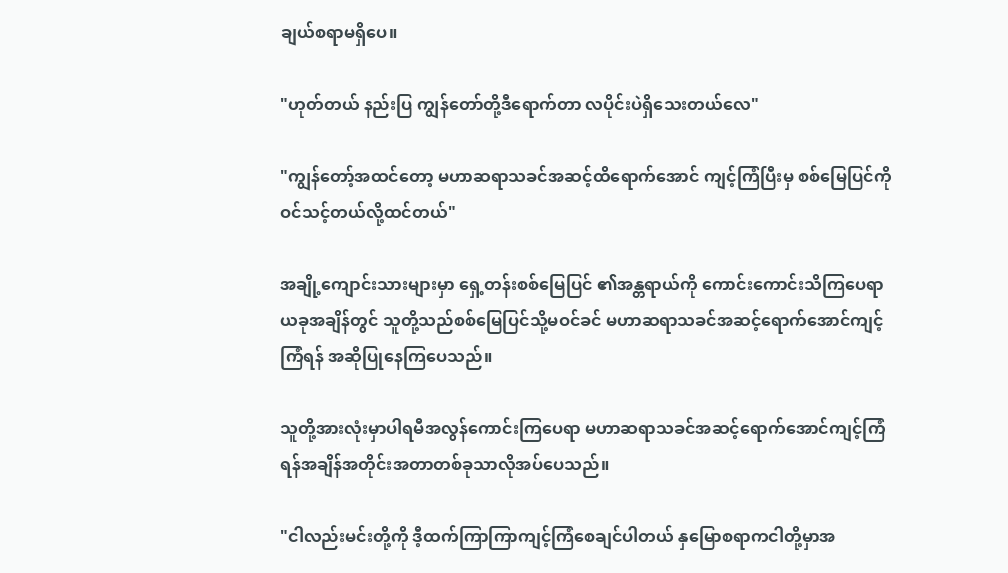ချယ်စရာမရှိပေ။

"ဟုတ်တယ် နည်းပြ ကျွန်တော်တို့ဒီရောက်တာ လပိုင်းပဲရှိသေးတယ်လေ"

"ကျွန်တော့်အထင်တော့ မဟာဆရာသခင်အဆင့်ထိရောက်အောင် ကျင့်ကြံပြီးမှ စစ်မြေပြင်ကိုဝင်သင့်တယ်လို့ထင်တယ်"

အချို့ကျောင်းသားများမှာ ရှေ့တန်းစစ်မြေပြင် ၏အန္တရာယ်ကို ကောင်းကောင်းသိကြပေရာ ယခုအချိန်တွင် သူတို့သည်စစ်မြေပြင်သို့မဝင်ခင် မဟာဆရာသခင်အဆင့်ရောက်အောင်ကျင့်ကြံရန် အဆိုပြုနေကြပေသည်။

သူတို့အားလုံးမှာပါရမီအလွန်ကောင်းကြပေရာ မဟာဆရာသခင်အဆင့်ရောက်အောင်ကျင့်ကြံရန်အချိန်အတိုင်းအတာတစ်ခုသာလိုအပ်ပေသည်။

"ငါလည်းမင်းတို့ကို ဒီ့ထက်ကြာကြာကျင့်ကြံစေချင်ပါတယ် နှမြောစရာကငါတို့မှာအ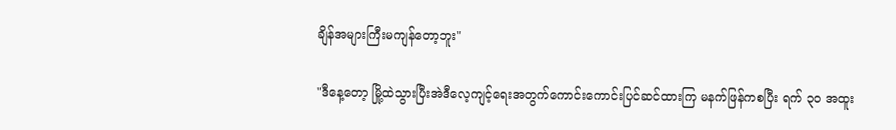ချိန်အများကြီးမကျန်တော့ဘူး"

"ဒီနေ့တော့ မြို့ထဲသွားပြီးအဲဒီလေ့ကျင့်ရေးအတွက်ကောင်းကောင်းပြင်ဆင်ထားကြ မနက်ဖြန်ကစပြီး ရက် ၃၀ အထူး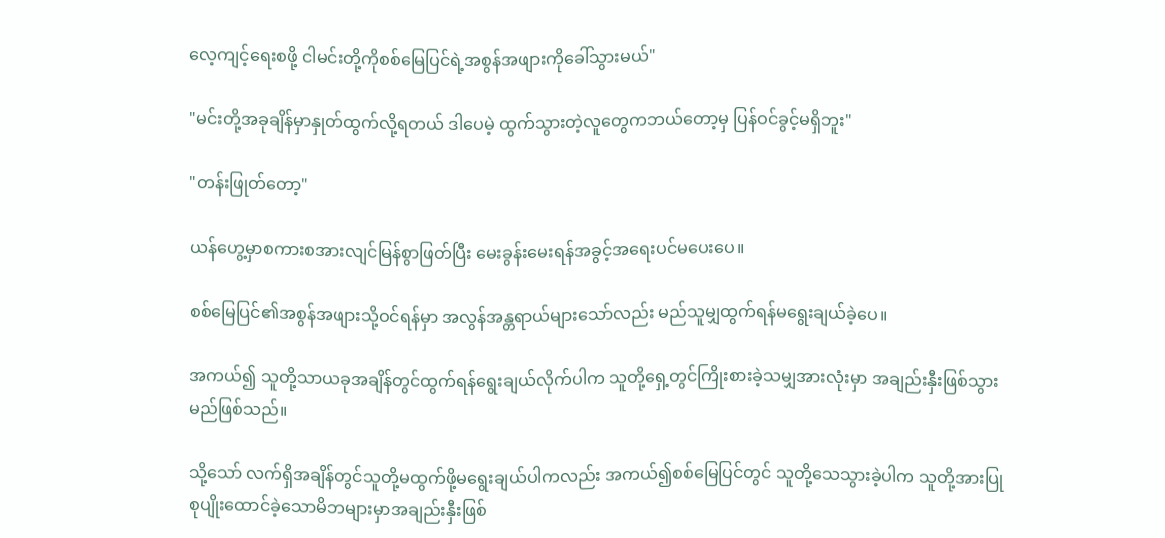လေ့ကျင့်ရေးစဖို့ ငါမင်းတို့ကိုစစ်မြေပြင်ရဲ့အစွန်အဖျားကိုခေါ်သွားမယ်"

"မင်းတို့အခုချိန်မှာနှုတ်ထွက်လို့ရတယ် ဒါပေမဲ့ ထွက်သွားတဲ့လူတွေကဘယ်တော့မှ ပြန်ဝင်ခွင့်မရှိဘူး"

"တန်းဖြုတ်တော့"

ယန်ဟွေ့မှာစကားစအားလျင်မြန်စွာဖြတ်ပြီး မေးခွန်းမေးရန်အခွင့်အရေးပင်မပေးပေ။

စစ်မြေပြင်၏အစွန်အဖျားသို့ဝင်ရန်မှာ အလွန်အန္တရာယ်များသော်လည်း မည်သူမျှထွက်ရန်မရွေးချယ်ခဲ့ပေ။

အကယ်၍ သူတို့သာယခုအချိန်တွင်ထွက်ရန်ရွေးချယ်လိုက်ပါက သူတို့ရှေ့တွင်ကြိုးစားခဲ့သမျှအားလုံးမှာ အချည်းနှီးဖြစ်သွားမည်ဖြစ်သည်။

သို့သော် လက်ရှိအချိန်တွင်သူတို့မထွက်ဖို့မရွေးချယ်ပါကလည်း အကယ်၍စစ်မြေပြင်တွင် သူတို့သေသွားခဲ့ပါက သူတို့အားပြုစုပျိုးထောင်ခဲ့သောမိဘများမှာအချည်းနှီးဖြစ်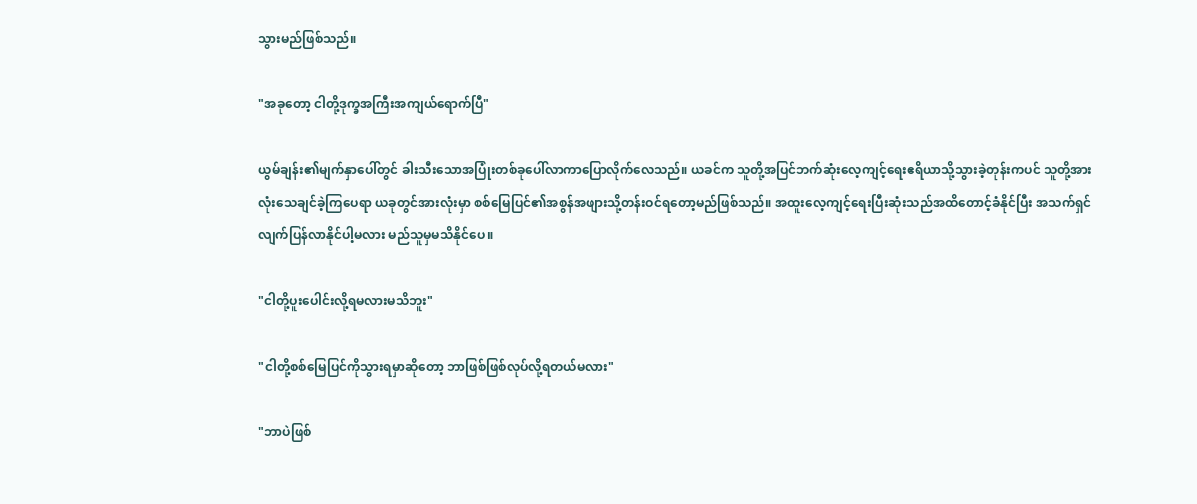သွားမည်ဖြစ်သည်။

"အခုတော့ ငါတို့ဒုက္ခအကြီးအကျယ်ရောက်ပြီ"

ယွမ်ချန်း၏မျက်နှာပေါ်တွင် ခါးသီးသောအပြုံးတစ်ခုပေါ်လာကာပြောလိုက်လေသည်။ ယခင်က သူတို့အပြင်ဘက်ဆုံးလေ့ကျင့်ရေးဧရိယာသို့သွားခဲ့တုန်းကပင် သူတို့အားလုံးသေချင်ခဲ့ကြပေရာ ယခုတွင်အားလုံးမှာ စစ်မြေပြင်၏အစွန်အဖျားသို့တန်းဝင်ရတော့မည်ဖြစ်သည်။ အထူးလေ့ကျင့်ရေးပြီးဆုံးသည်အထိတောင့်ခံနိုင်ပြီး အသက်ရှင်လျက်ပြန်လာနိုင်ပါ့မလား မည်သူမှမသိနိုင်ပေ။

"ငါတို့ပူးပေါင်းလို့ရမလားမသိဘူး"

"ငါတို့စစ်မြေပြင်ကိုသွားရမှာဆိုတော့ ဘာဖြစ်ဖြစ်လုပ်လို့ရတယ်မလား"

"ဘာပဲဖြစ်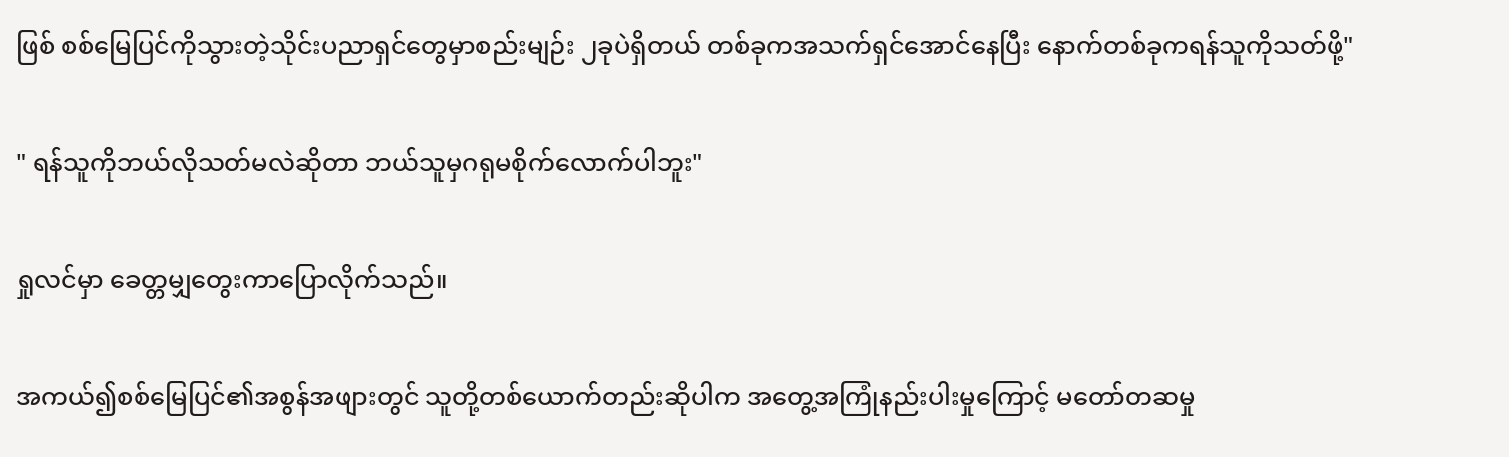ဖြစ် စစ်မြေပြင်ကိုသွားတဲ့သိုင်းပညာရှင်တွေမှာစည်းမျဉ်း ၂ခုပဲရှိတယ် တစ်ခုကအသက်ရှင်အောင်နေပြီး နောက်တစ်ခုကရန်သူကိုသတ်ဖို့"

" ရန်သူကိုဘယ်လိုသတ်မလဲဆိုတာ ဘယ်သူမှဂရုမစိုက်လောက်ပါဘူး"

ရှုလင်မှာ ခေတ္တမျှတွေးကာပြောလိုက်သည်။

အကယ်၍စစ်မြေပြင်၏အစွန်အဖျားတွင် သူတို့တစ်ယောက်တည်းဆိုပါက အတွေ့အကြုံနည်းပါးမှုကြောင့် မတော်တဆမှု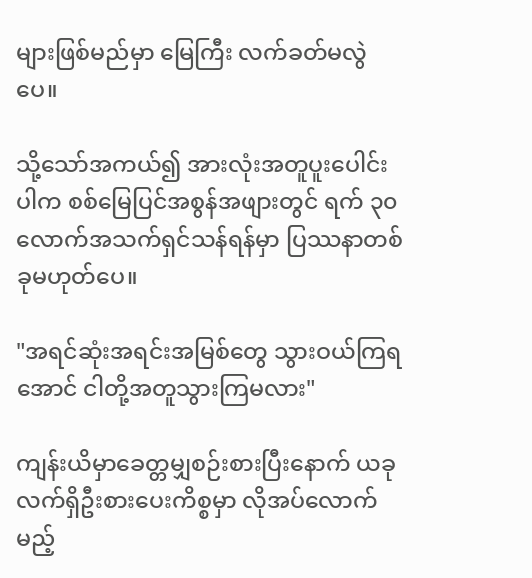များဖြစ်မည်မှာ မြေကြီး လက်ခတ်မလွဲပေ။

သို့သော်အကယ်၍ အားလုံးအတူပူးပေါင်းပါက စစ်မြေပြင်အစွန်အဖျားတွင် ရက် ၃၀လောက်အသက်ရှင်သန်ရန်မှာ ပြဿနာတစ်ခုမဟုတ်ပေ။

"အရင်ဆုံးအရင်းအမြစ်တွေ သွားဝယ်ကြရအောင် ငါတို့အတူသွားကြမလား"

ကျန်းယိမှာခေတ္တမျှစဉ်းစားပြီးနောက် ယခုလက်ရှိဦးစားပေးကိစ္စမှာ လိုအပ်လောက်မည့်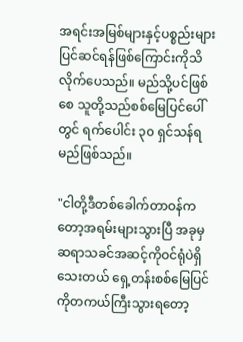အရင်းအမြစ်များနှင့်ပစ္စည်းများပြင်ဆင်ရန်ဖြစ်ကြောင်းကိုသိလိုက်ပေသည်။ မည်သို့ပင်ဖြစ်စေ သူတို့သည်စစ်မြေပြင်ပေါ်တွင် ရက်ပေါင်း ၃၀ ရှင်သန်ရမည်ဖြစ်သည်။

"ငါတို့ဒီတစ်ခေါက်တာဝန်ကတော့အရမ်းများသွားပြီ အခုမှဆရာသခင်အဆင့်ကိုဝင်ရုံပဲရှိသေးတယ် ရှေ့တန်းစစ်မြေပြင်ကိုတကယ်ကြီးသွားရတော့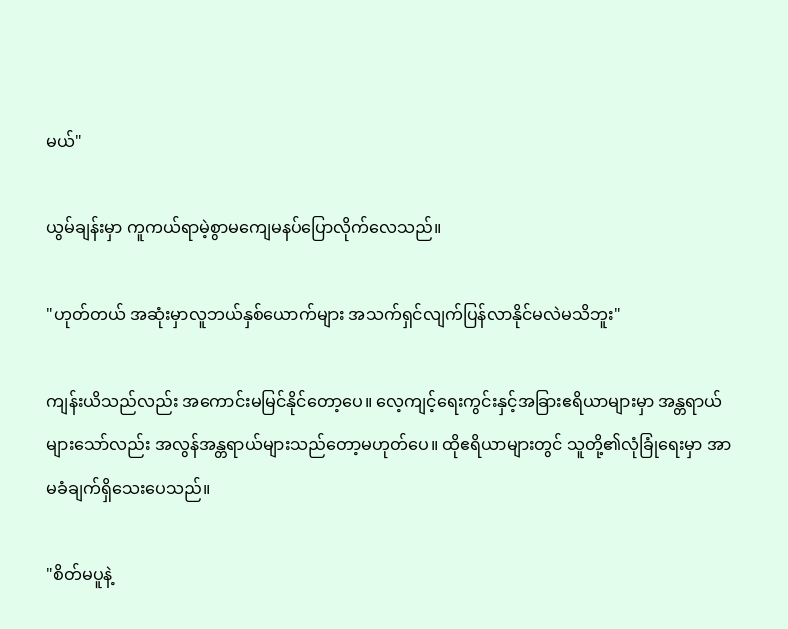မယ်"

ယွမ်ချန်းမှာ ကူကယ်ရာမဲ့စွာမကျေမနပ်ပြောလိုက်လေသည်။

"ဟုတ်တယ် အဆုံးမှာလူဘယ်နှစ်ယောက်များ အသက်ရှင်လျက်ပြန်လာနိုင်မလဲမသိဘူး"

ကျန်းယိသည်လည်း အကောင်းမမြင်နိုင်တော့ပေ။ လေ့ကျင့်ရေးကွင်းနှင့်အခြားဧရိယာများမှာ အန္တရာယ်များသော်လည်း အလွန်အန္တရာယ်များသည်တော့မဟုတ်ပေ။ ထိုဧရိယာများတွင် သူတို့၏လုံခြုံရေးမှာ အာမခံချက်ရှိသေးပေသည်။

"စိတ်မပူနဲ့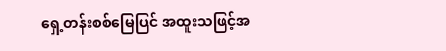ရှေ့တန်းစစ်မြေပြင် အထူးသဖြင့်အ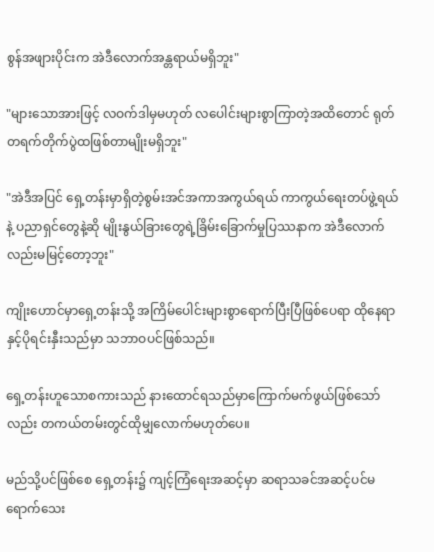စွန်အဖျားပိုင်းက အဲဒီလောက်အန္တရာယ်မရှိဘူး"

"များသောအားဖြင့် လဝက်ဒါမှမဟုတ် လပေါင်းများစွာကြာတဲ့အထိတောင် ရုတ်တရက်တိုက်ပွဲထဖြစ်တာမျိုးမရှိဘူး"

"အဲဒီအပြင် ရှေ့တန်းမှာရှိတဲ့စွမ်းအင်အကာအကွယ်ရယ် ကာကွယ်ရေးတပ်ဖွဲ့ရယ်နဲ့ ပညာရှင်တွေနဲ့ဆို မျိုးနွယ်ခြားတွေရဲ့ခြိမ်းခြောက်မှုပြဿနာက အဲဒီလောက်လည်းမမြင့်တော့ဘူး"

ကျိုးဟောင်မှာရှေ့တန်းသို့ အကြိမ်ပေါင်းများစွာရောက်ပြီးပြီဖြစ်ပေရာ ထိုနေရာနှင့်ပိုရင်းနှီးသည်မှာ သဘာဝပင်ဖြစ်သည်။

ရှေ့တန်းဟူသောစကားသည် နားထောင်ရသည်မှာကြောက်မက်ဖွယ်ဖြစ်သော်လည်း တကယ်တမ်းတွင်ထိုမျှလောက်မဟုတ်ပေ။

မည်သို့ပင်ဖြစ်စေ ရှေ့တန်း၌ ကျင့်ကြံရေးအဆင့်မှာ ဆရာသခင်အဆင့်ပင်မရောက်သေး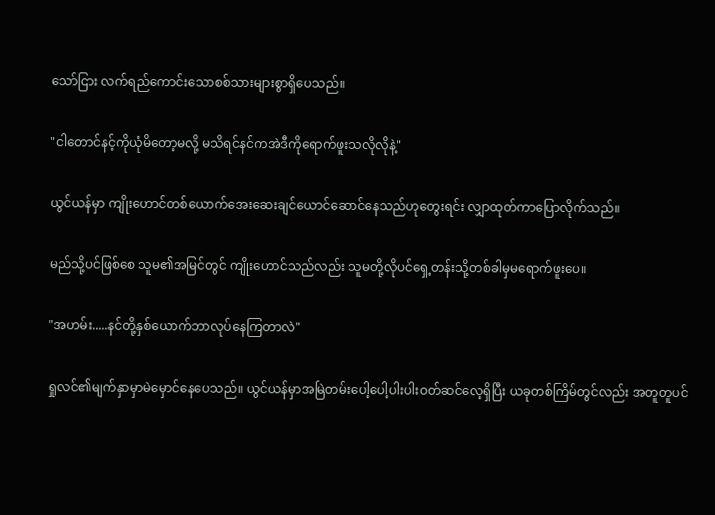သော်ငြား လက်ရည်ကောင်းသောစစ်သားများစွာရှိပေသည်။

"ငါတောင်နင့်ကိုယုံမိတော့မလို့ မသိရင်နင်ကအဲဒီကိုရောက်ဖူးသလိုလိုနဲ့"

ယွင်ယန်မှာ ကျိုးဟောင်တစ်ယောက်အေး‌ဆေးချင်ယောင်ဆောင်နေသည်ဟုတွေးရင်း လျှာထုတ်ကာပြောလိုက်သည်။

မည်သို့ပင်ဖြစ်စေ သူမ၏အမြင်တွင် ကျိုးဟောင်သည်လည်း သူမတို့လိုပင်ရှေ့တန်းသို့တစ်ခါမှမရောက်ဖူးပေ။

"အဟမ်း.....နင်တို့နှစ်ယောက်ဘာလုပ်နေကြတာလဲ"

ရှုလင်၏မျက်နှာမှာမဲမှောင်နေပေသည်။ ယွင်ယန်မှာအမြဲတမ်းပေါ့ပေါ့ပါးပါးဝတ်ဆင်လေ့ရှိပြီး ယခုတစ်ကြိမ်တွင်လည်း အတူတူပင်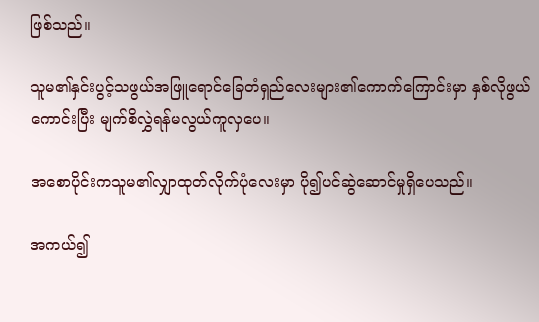ဖြစ်သည်။

သူမ၏နှင်းပွင့်သဖွယ်အဖြူရောင်ခြေတံရှည်လေးများ၏ကောက်ကြောင်းမှာ နှစ်လိုဖွယ်ကောင်းပြီး မျက်စိလွှဲရန်မလွယ်ကူလှပေ။

အစောပိုင်းကသူမ၏လျှာထုတ်လိုက်ပုံလေးမှာ ပို၍ပင်ဆွဲဆောင်မှုရှိပေသည်။

အကယ်၍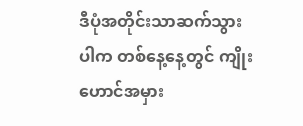ဒီပုံအတိုင်းသာဆက်သွားပါက တစ်နေ့နေ့တွင် ကျိုးဟောင်အမှား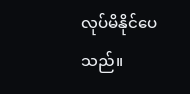လုပ်မိနိုင်ပေသည်။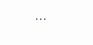...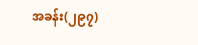အခန်း(၂၉၇)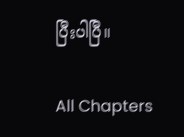ပြီးပါပြီ။

All Chapters